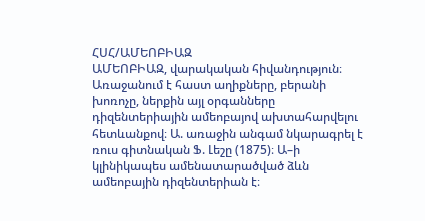ՀՍՀ/ԱՄԵՈԲԻԱԶ
ԱՄԵՈԲԻԱԶ, վարակական հիվանդություն։ Առաջանում է հաստ աղիքները, բերանի խոռոչը, ներքին այլ օրգանները դիզենտերիային ամեոբայով ախտահարվելու հետևանքով։ Ա. առաջին անգամ նկարագրել է ռուս գիտնական Ֆ. Լեշը (1875)։ Ա–ի կլինիկապես ամենատարածված ձևն ամեոբային դիզենտերիան է։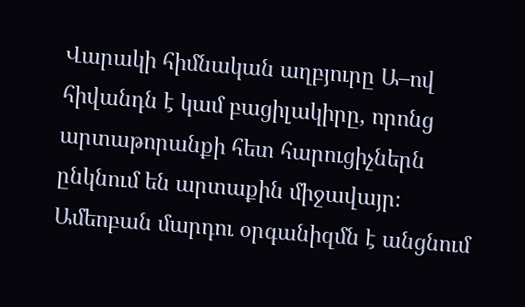Վարակի հիմնական աղբյուրը Ա–ով հիվանդն է կամ բացիլակիրը, որոնց արտաթորանքի հետ հարուցիչներն ընկնում են արտաքին միջավայր։ Ամեոբան մարդու օրգանիզմն է անցնում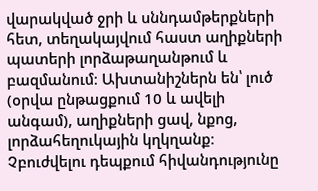վարակված ջրի և սննդամթերքների հետ, տեղակայվում հաստ աղիքների պատերի լորձաթաղանթում և բազմանում։ Ախտանիշներն են՝ լուծ (օրվա ընթացքում 10 և ավելի անգամ), աղիքների ցավ, նքոց, լորձահեղուկային կղկղանք։ Չբուժվելու դեպքում հիվանդությունը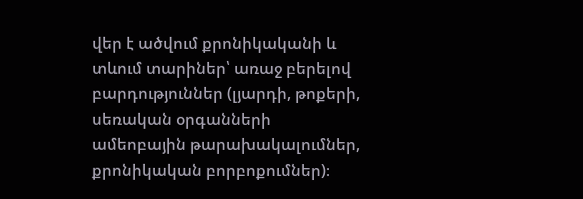վեր է ածվում քրոնիկականի և տևում տարիներ՝ առաջ բերելով բարդություններ (լյարդի, թոքերի, սեռական օրգանների ամեոբային թարախակալումներ, քրոնիկական բորբոքումներ)։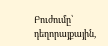Բուժումը՝ դեղորայքային,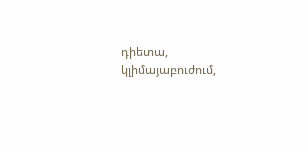դիետա, կլիմայաբուժում,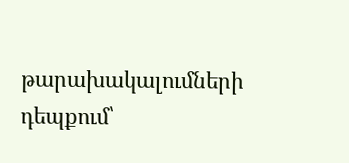թարախակալումների դեպքում՝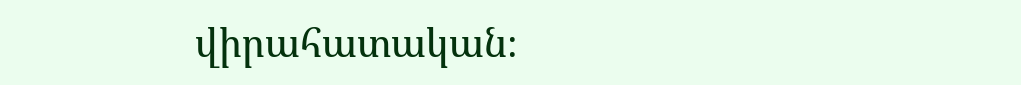վիրահատական։